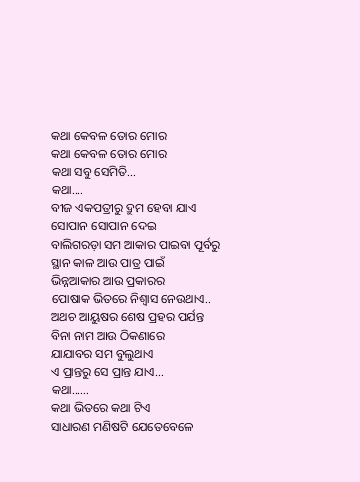କଥା କେବଳ ତୋର ମୋର
କଥା କେବଳ ତୋର ମୋର
କଥା ସବୁ ସେମିତି...
କଥା....
ବୀଜ ଏକପତ୍ରୀରୁ ଦ୍ରୁମ ହେବା ଯାଏ
ସୋପାନ ସୋପାନ ଦେଇ
ବାଲିଗରଡ଼ା ସମ ଆକାର ପାଇବା ପୂର୍ବରୁ
ସ୍ଥାନ କାଳ ଆଉ ପାତ୍ର ପାଇଁ
ଭିନ୍ନଆକାର ଆଉ ପ୍ରକାରର
ପୋଷାକ ଭିତରେ ନିଶ୍ୱାସ ନେଉଥାଏ..
ଅଥଚ ଆୟୁଷର ଶେଷ ପ୍ରହର ପର୍ଯନ୍ତ
ବିନା ନାମ ଆଉ ଠିକଣାରେ
ଯାଯାବର ସମ ବୁଲୁଥାଏ
ଏ ପ୍ରାନ୍ତରୁ ସେ ପ୍ରାନ୍ତ ଯାଏ...
କଥା......
କଥା ଭିତରେ କଥା ଟିଏ
ସାଧାରଣ ମଣିଷଟି ଯେତେବେଳେ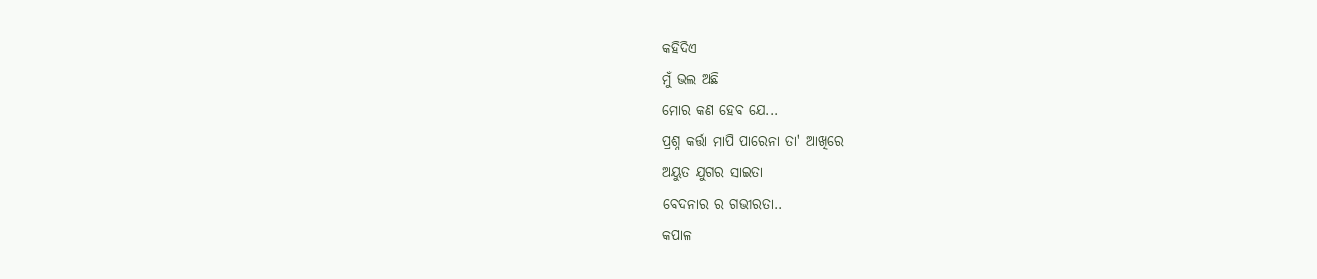କହିଦିଏ
ମୁଁ ଭଲ ଅଛି
ମୋର କଣ ହେବ ଯେ...
ପ୍ରଶ୍ନ କର୍ତ୍ତା ମାପି ପାରେନା ତା' ଆଖିରେ
ଅୟୁତ ଯୁଗର ସାଇତା
ବେଦନାର ର ଗଭୀରତା..
କପାଳ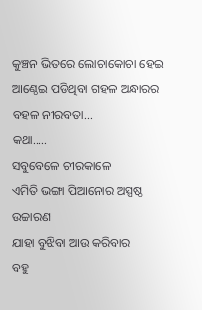କୁଞ୍ଚନ ଭିତରେ ଲୋଚାକୋଚା ହେଇ
ଆଣ୍ଠେଇ ପଡିଥିବା ଗହଳ ଅନ୍ଧାରର
ବହଳ ନୀରବତା...
କଥା.....
ସବୁବେଳେ ଚୀରକାଳେ
ଏମିତି ଭଙ୍ଗା ପିଆନୋର ଅସ୍ପଷ୍ଠ ଉଚ୍ଚାରଣ
ଯାହା ବୁଝିବା ଆଉ କରିବାର
ବହୁ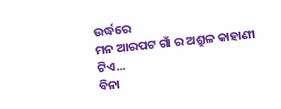ଉର୍ଦ୍ଧରେ
ମନ ଆରପଟ ଗାଁ ର ଅଶ୍ରୁଳ କାହାଣୀ ଟିଏ...
ବିନା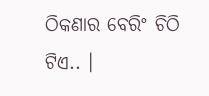ଠିକଣାର ବେରିଂ ଚିଠି ଟିଏ.. ।